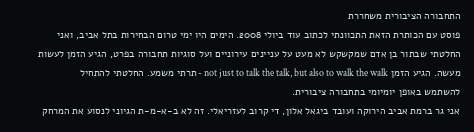התחבורה הציבורית משחררת
פוסט עם הכותרת הזאת התכוונתי לכתוב עוד ביולי 2008. הימים היו ימי טרום הבחירות בתל אביב, ואני החלטתי שבתור בן אדם שמקשקש לא מעט על עניינים עירוניים ועל סוגיות תחבורה בפרט, הגיע הזמן לעשות מעשה. הגיע הזמן not just to talk the talk, but also to walk the walk - תרתי משמע. החלטתי להתחיל להשתמש באופן יומיומי בתחבורה ציבורית.
אני גר ברמת אביב הירוקה ועובד ביגאל אלון, די קרוב לעזריאלי. זה לא ב-א-מ-ת הגיוני לנסוע את המרחק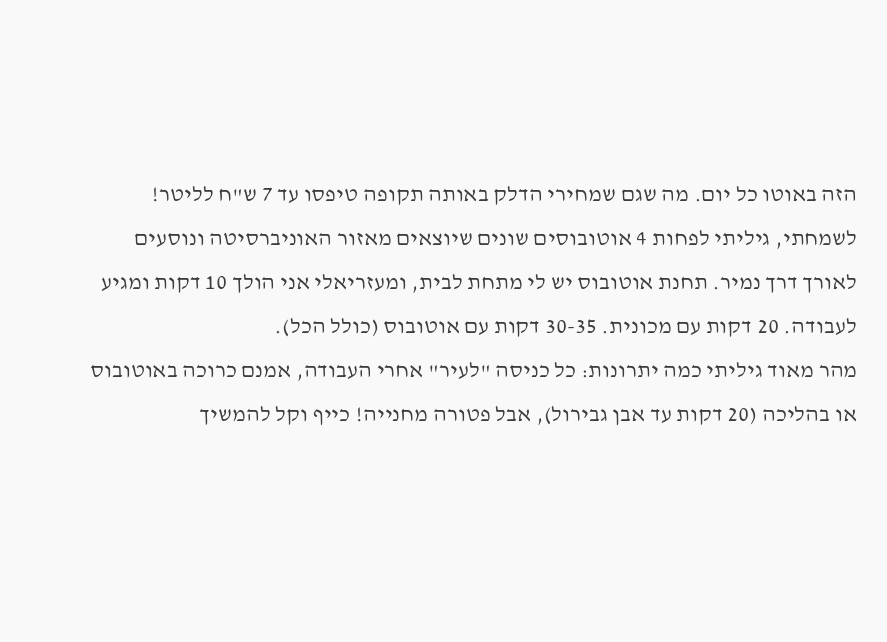הזה באוטו כל יום. מה שגם שמחירי הדלק באותה תקופה טיפסו עד 7 ש"ח לליטר! לשמחתי, גיליתי לפחות 4 אוטובוסים שונים שיוצאים מאזור האוניברסיטה ונוסעים לאורך דרך נמיר. תחנת אוטובוס יש לי מתחת לבית, ומעזריאלי אני הולך 10 דקות ומגיע לעבודה. 20 דקות עם מכונית. 30-35 דקות עם אוטובוס (כולל הכל).
מהר מאוד גיליתי כמה יתרונות: כל כניסה "לעיר" אחרי העבודה, אמנם כרוכה באוטובוס או בהליכה (20 דקות עד אבן גבירול), אבל פטורה מחנייה! כייף וקל להמשיך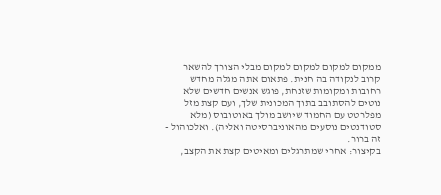ממקום למקום למקום למקום מבלי הצורך להשאר קרוב לנקודה בה חנית. פתאום אתה מגלה מחדש רחובות ומקומות שזנחת, פוגש אנשים חדשים שלא נוטים להסתובב בתוך המכונית שלך, ועם קצת מזל מפלרטט עם החמוד שיושב מולך באוטובוס (מלא סטודנטים נוסעים מהאוניברסיטה ואליה). ואלכוהול - זה ברור.
בקיצור: אחרי שמתרגלים ומאיטים קצת את הקצב,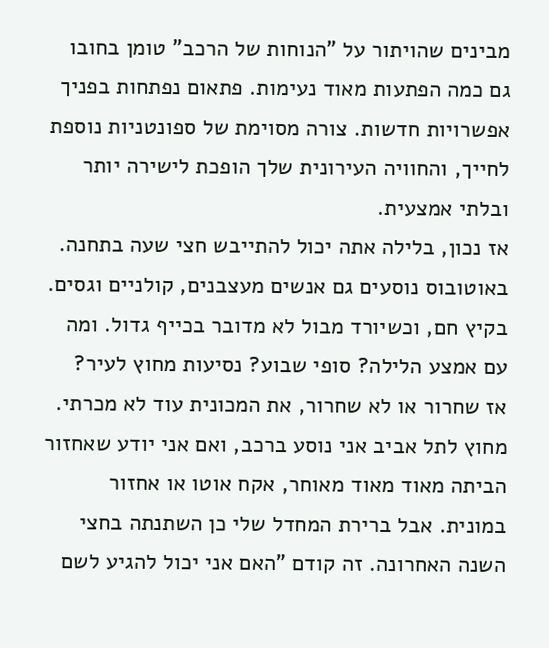מבינים שהויתור על "הנוחות של הרכב" טומן בחובו גם כמה הפתעות מאוד נעימות. פתאום נפתחות בפניך אפשרויות חדשות. צורה מסוימת של ספונטניות נוספת לחייך, והחוויה העירונית שלך הופכת לישירה יותר ובלתי אמצעית.
אז נכון, בלילה אתה יכול להתייבש חצי שעה בתחנה. באוטובוס נוסעים גם אנשים מעצבנים, קולניים וגסים. בקיץ חם, וכשיורד מבול לא מדובר בכייף גדול. ומה עם אמצע הלילה? סופי שבוע? נסיעות מחוץ לעיר?
אז שחרור או לא שחרור, את המכונית עוד לא מכרתי. מחוץ לתל אביב אני נוסע ברכב, ואם אני יודע שאחזור הביתה מאוד מאוד מאוחר, אקח אוטו או אחזור במונית. אבל ברירת המחדל שלי כן השתנתה בחצי השנה האחרונה. זה קודם "האם אני יכול להגיע לשם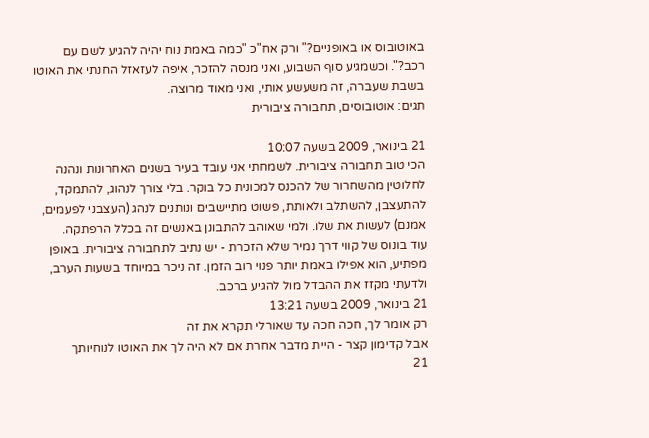באוטובוס או באופניים?" ורק אח"כ "כמה באמת נוח יהיה להגיע לשם עם רכב?". וכשמגיע סוף השבוע, ואני מנסה להזכר, איפה לעזאזל החנתי את האוטו בשבת שעברה, זה משעשע אותי, ואני מאוד מרוצה.
תגים: אוטובוסים, תחבורה ציבורית

21 בינואר, 2009 בשעה 10:07
הכי טוב תחבורה ציבורית. לשמחתי אני עובד בעיר בשנים האחרונות ונהנה לחלוטין מהשחרור של להכנס למכונית כל בוקר. בלי צורך לנהוג, להתמקד, להתעצבן, להשתלב ולאותת, פשוט מתיישבים ונותנים לנהג (העצבני לפעמים, אמנם) לעשות את שלו. ולמי שאוהב להתבונן באנשים זה בכלל הרפתקה.
עוד בונוס של קווי דרך נמיר שלא הזכרת - יש נתיב לתחבורה ציבורית. באופן מפתיע, הוא אפילו באמת יותר פנוי רוב הזמן. זה ניכר במיוחד בשעות הערב, ולדעתי מקזז את ההבדל מול להגיע ברכב.
21 בינואר, 2009 בשעה 13:21
רק אומר לך, חכה חכה עד שאורלי תקרא את זה
אבל קדימון קצר - היית מדבר אחרת אם לא היה לך את האוטו לנוחיותך
21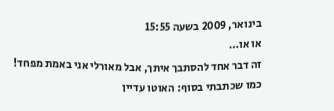בינואר, 2009 בשעה 15:55
או או…
זה דבר אחד להסתבך איתך, אבל מאורלי אני באמת מפחד!
כמו שכתבתי בסוף: האוטו עדיין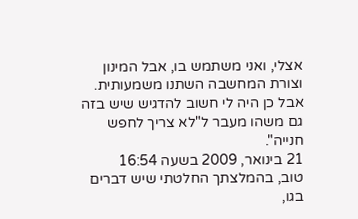אצלי, ואני משתמש בו, אבל המינון וצורת המחשבה השתנו משמעותית.
אבל כן היה לי חשוב להדגיש שיש בזה גם משהו מעבר ל"לא צריך לחפש חנייה".
21 בינואר, 2009 בשעה 16:54
טוב, בהמלצתך החלטתי שיש דברים בגו,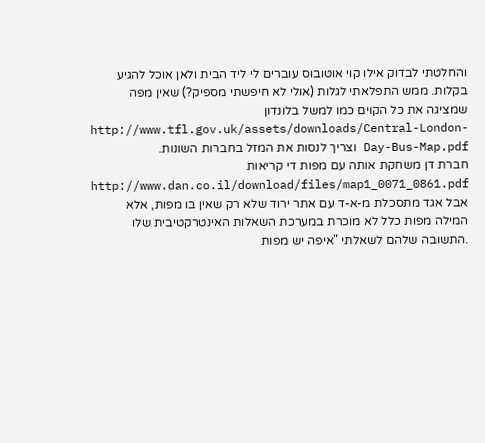והחלטתי לבדוק אילו קוי אוטובוס עוברים לי ליד הבית ולאן אוכל להגיע בקלות. ממש התפלאתי לגלות (אולי לא חיפשתי מספיק?) שאין מפה שמציגה את כל הקוים כמו למשל בלונדון http://www.tfl.gov.uk/assets/downloads/Central-London-Day-Bus-Map.pdf וצריך לנסות את המזל בחברות השונות.
חברת דן משחקת אותה עם מפות די קריאות http://www.dan.co.il/download/files/map1_0071_0861.pdf אבל אגד מתסכלת מ-א-ד עם אתר ירוד שלא רק שאין בו מפות, אלא המילה מפות כלל לא מוכרת במערכת השאלות האינטרקטיבית שלו .התשובה שלהם לשאלתי "איפה יש מפות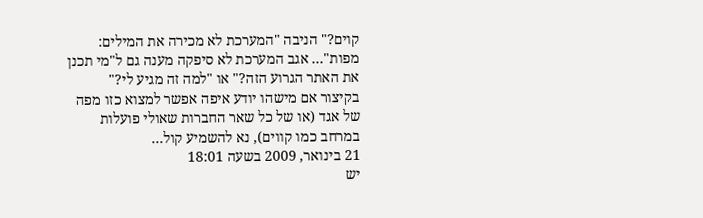קוים?" הניבה "המערכת לא מכירה את המילים: מפות"… אגב המערכת לא סיפקה מענה גם ל"מי תכנן את האתר הגרוע הזה?" או "למה זה מגיע לי?"
בקיצור אם מישהו יודע איפה אפשר למצוא כזו מפה של אגד (או של כל שאר החברות שאולי פועלות במרחב כמו קווים), נא להשמיע קול…
21 בינואר, 2009 בשעה 18:01
יש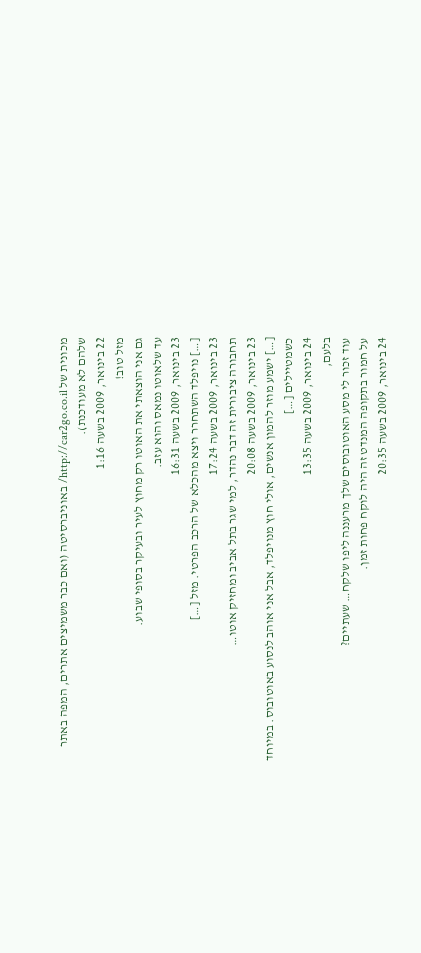מכונית של http://car2go.co.il/ באוניברסיטה (ואם כבר משמיצים אתרים, המפה באתר שלהם לא מעודכנת).
22 בינואר, 2009 בשעה 1:16
מזל טוב!
גם אני הוצאתי את האוטו רק מחוץ לעיר ובעיקר בסופי שבוע.
עד שלאוטו נמאס והוא עזב.
23 בינואר, 2009 בשעה 16:31
[…] נויפלד השתחרר ויצא מהכלא של הרכב הפרטי. מזל […]
23 בינואר, 2009 בשעה 17:24
תחבורה ציבורית זה דבר נהדר, למי שגר בתל אביב ומחזיק אוטו…
23 בינואר, 2009 בשעה 20:08
[…] ישמע מוזר להמון אנשים, אולי חוץ מנויפלד, אבל אני אוהב לנסוע באוטובוס. במיוחד כשמטיילים […]
24 בינואר, 2009 בשעה 13:35
בלעם,
עוד זכור לי מסע האוטובוסים שלך מרעננה ליפו שלקח… שעתיים?
על חמור בתקופה המנדט זה היה לוקח פחות זמן.
24 בינואר, 2009 בשעה 20:35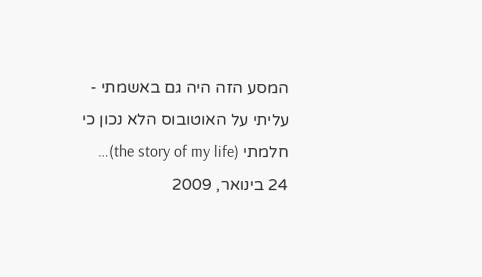המסע הזה היה גם באשמתי - עליתי על האוטובוס הלא נכון כי חלמתי (the story of my life)…
24 בינואר, 2009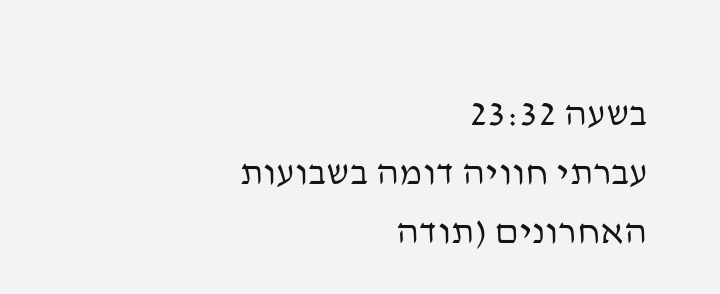בשעה 23:32
עברתי חוויה דומה בשבועות האחרונים (תודה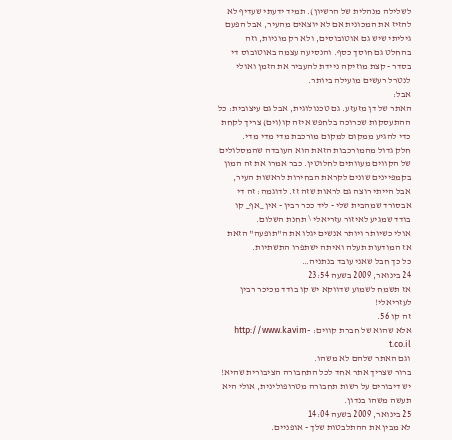לשלילה מנהלית של הרשיון). תמיד ידעתי שעדיף לא להזיז את המכונית אם לא יוצאים מהעיר, אבל הפעם גיליתי שיש גם אוטובוסים, ולא רק מוניות, וזה בהחלט גם חוסך כסף. והנסיעה עצמה באוטובוס די בסדר - קצת מוזיקה ניידת להעביר את הזמן ואולי לנטרל רעשים מועילה ביותר.
אבל:
האתר של דן מזעזע. גם טכנולוגית, אבל גם עיצובית: כל ההתעסקות שכרוכה בלחפש איזה קו(וים) צריך לקחת כדי להגיע ממקום למקום מורכבת מדי מדי מדי.
חלק גדול מהמורכבות הזאת הוא העובדה שהמסלולים של הקווים מעוותים לחלוטין. כבר אמרו את זה המון בקמפיינים שונים לקראת הבחירות לראשות העיר, אבל הייתי רוצה גם לראות שזה זז. לדוגמה: זה די אבסורד שמהבית שלי - ליד ככר רבין - אין _אף_ קו בודד שמגיע לאיזור עזריאלי \ תחנת השלום.
אולי כשיותר ויותר אנשים יגלו את ה"תופעה" הזאת אז המודעות תעלה ואיתה ישתפרו התשתיות.
כל כך חבל שאני עובד בנתניה…
24 בינואר, 2009 בשעה 23:54
אז תשמח לשמוע שדווקא יש קו בודד מכיכר רבין לעזריאלי!
זה קו 56.
אלא שהוא של חברת קווים: http://www.kavim-t.co.il
וגם האתר שלהם לא משהו.
ברור שצריך אתר אחד לכל התחבורה הציבורית שהיא!
יש דיבורים על רשות תחבורה מטרופולינית, אולי היא תעשה משהו בנדון.
25 בינואר, 2009 בשעה 14:04
לא מבין את ההתלבטות שלך - אופניים.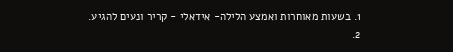1. בשעות מאוחרות ואמצע הלילה- אידאלי - קריר ונעים להגיע.
2.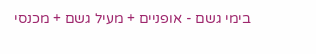בימי גשם - אופניים + מעיל גשם + מכנסי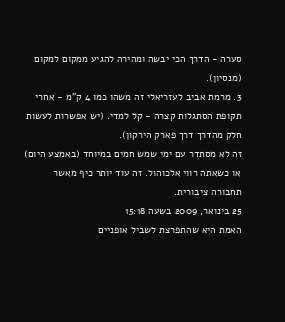סערה - הדרך הכי יבשה ומהירה להגיע ממקום למקום (מנסיון).
3. מרמת אביב לעזריאלי זה משהו כמו 4 ק"מ - אחרי תקופת הסתגלות קצרה - קל למדי. (יש אפשרות לעשות חלק מהדרך דרך פארק הירקון).
זה לא מסתדר עם ימי שמש חמים במיוחד (באמצע היום) או כשאתה רווי אלכוהול. זה עוד יותר כיף מאשר תחבורה ציבורית.
25 בינואר, 2009 בשעה 15:18
האמת היא שהתפרצת לשביל אופניים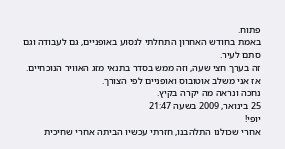פתוח.
באמת בחודש האחרון התחלתי לנסוע באופניים, גם לעבודה וגם סתם לעיר.
זה בערך חצי שעה, וזה ממש בסדר בתנאי מזג האוויר הנוכחיים.
אז אני משלב אוטובוס ואופניים לפי הצורך.
נחכה ונראה מה יקרה בקיץ.
25 בינואר, 2009 בשעה 21:47
יופי!
אחרי שכולנו התלהבנו, חזרתי עכשיו הביתה אחרי שחיכית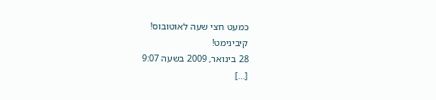כמעט חצי שעה לאוטובוס!
קיבינימט!
28 בינואר, 2009 בשעה 9:07
[…]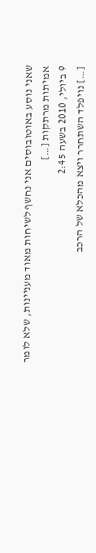שאני נוסע באוטובוסים אני נחשף לשיחות מאוד מעניינות, שלא לומר אמיתות מרתקות […]
9 ביולי, 2010 בשעה 2:45
[…] נויפלד השתחרר ויצא מהכלא של הרכב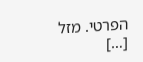הפרטי. מזל […]